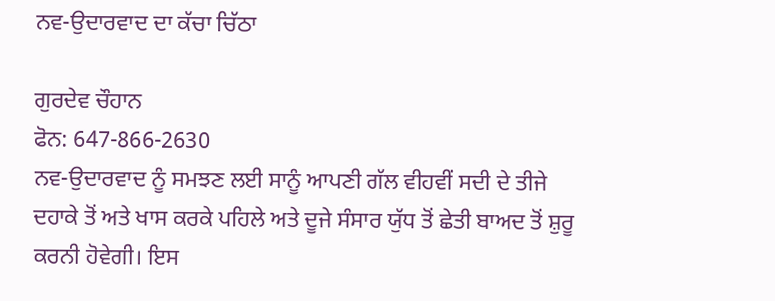ਨਵ-ਉਦਾਰਵਾਦ ਦਾ ਕੱਚਾ ਚਿੱਠਾ

ਗੁਰਦੇਵ ਚੌਹਾਨ
ਫੋਨ: 647-866-2630
ਨਵ-ਉਦਾਰਵਾਦ ਨੂੰ ਸਮਝਣ ਲਈ ਸਾਨੂੰ ਆਪਣੀ ਗੱਲ ਵੀਹਵੀਂ ਸਦੀ ਦੇ ਤੀਜੇ ਦਹਾਕੇ ਤੋਂ ਅਤੇ ਖਾਸ ਕਰਕੇ ਪਹਿਲੇ ਅਤੇ ਦੂਜੇ ਸੰਸਾਰ ਯੁੱਧ ਤੋਂ ਛੇਤੀ ਬਾਅਦ ਤੋਂ ਸ਼ੁਰੂ ਕਰਨੀ ਹੋਵੇਗੀ। ਇਸ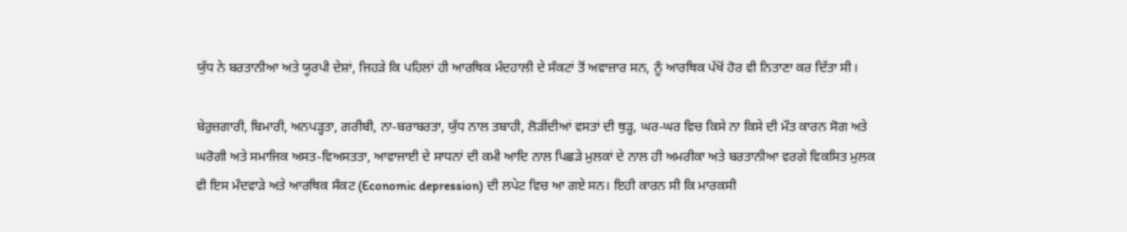ਯੁੱਧ ਨੇ ਬਰਤਾਨੀਆ ਅਤੇ ਯੂਰਪੀ ਦੇਸ਼ਾਂ, ਜਿਹੜੇ ਕਿ ਪਹਿਲਾਂ ਹੀ ਆਰਥਿਕ ਮੰਦਹਾਲੀ ਦੇ ਸੰਕਟਾਂ ਤੋਂ ਅਵਾਜ਼ਾਰ ਸਨ, ਨੂੰ ਆਰਥਿਕ ਪੱਖੋਂ ਹੋਰ ਵੀ ਨਿਤਾਣਾ ਕਰ ਦਿੱਤਾ ਸੀ।

ਬੇਰੁਜ਼ਗਾਰੀ, ਬਿਮਾਰੀ, ਅਨਪੜ੍ਹਤਾ, ਗਰੀਬੀ, ਨਾ-ਬਰਾਬਰਤਾ, ਯੁੱਧ ਨਾਲ ਤਬਾਹੀ, ਲੋੜੀਂਦੀਆਂ ਵਸਤਾਂ ਦੀ ਥੁੜ੍ਹ, ਘਰ-ਘਰ ਵਿਚ ਕਿਸੇ ਨਾ ਕਿਸੇ ਦੀ ਮੌਤ ਕਾਰਨ ਸੋਗ ਅਤੇ ਘਰੋਗੀ ਅਤੇ ਸਮਾਜਿਕ ਅਸਤ-ਵਿਅਸਤਤਾ, ਆਵਾਜਾਈ ਦੇ ਸਾਧਨਾਂ ਦੀ ਕਮੀ ਆਦਿ ਨਾਲ ਪਿਛੜੇ ਮੁਲਕਾਂ ਦੇ ਨਾਲ ਹੀ ਅਮਰੀਕਾ ਅਤੇ ਬਰਤਾਨੀਆ ਵਰਗੇ ਵਿਕਸਿਤ ਮੁਲਕ ਵੀ ਇਸ ਮੰਦਵਾੜੇ ਅਤੇ ਆਰਥਿਕ ਸੰਕਟ (Economic depression) ਦੀ ਲਪੇਟ ਵਿਚ ਆ ਗਏ ਸਨ। ਇਹੀ ਕਾਰਨ ਸੀ ਕਿ ਮਾਰਕਸੀ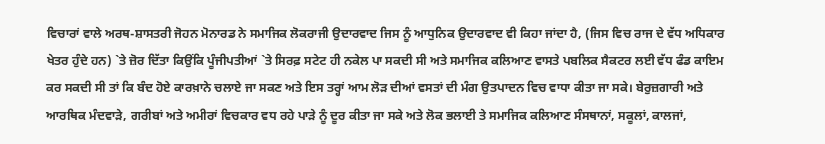ਵਿਚਾਰਾਂ ਵਾਲੇ ਅਰਥ-ਸ਼ਾਸਤਰੀ ਜੋਹਨ ਮੋਨਾਰਡ ਨੇ ਸਮਾਜਿਕ ਲੋਕਰਾਜੀ ਉਦਾਰਵਾਦ ਜਿਸ ਨੂੰ ਆਧੁਨਿਕ ਉਦਾਰਵਾਦ ਵੀ ਕਿਹਾ ਜਾਂਦਾ ਹੈ, (ਜਿਸ ਵਿਚ ਰਾਜ ਦੇ ਵੱਧ ਅਧਿਕਾਰ ਖੇਤਰ ਹੁੰਦੇ ਹਨ) `ਤੇ ਜ਼ੋਰ ਦਿੱਤਾ ਕਿਉਂਕਿ ਪੂੰਜੀਪਤੀਆਂ `ਤੇ ਸਿਰਫ਼ ਸਟੇਟ ਹੀ ਨਕੇਲ ਪਾ ਸਕਦੀ ਸੀ ਅਤੇ ਸਮਾਜਿਕ ਕਲਿਆਣ ਵਾਸਤੇ ਪਬਲਿਕ ਸੈਕਟਰ ਲਈ ਵੱਧ ਫੰਡ ਕਾਇਮ ਕਰ ਸਕਦੀ ਸੀ ਤਾਂ ਕਿ ਬੰਦ ਹੋਏ ਕਾਰਖ਼ਾਨੇ ਚਲਾਏ ਜਾ ਸਕਣ ਅਤੇ ਇਸ ਤਰ੍ਹਾਂ ਆਮ ਲੋੜ ਦੀਆਂ ਵਸਤਾਂ ਦੀ ਮੰਗ ਉਤਪਾਦਨ ਵਿਚ ਵਾਧਾ ਕੀਤਾ ਜਾ ਸਕੇ। ਬੇਰੁਜ਼ਗਾਰੀ ਅਤੇ ਆਰਥਿਕ ਮੰਦਵਾੜੇ, ਗਰੀਬਾਂ ਅਤੇ ਅਮੀਰਾਂ ਵਿਚਕਾਰ ਵਧ ਰਹੇ ਪਾੜੇ ਨੂੰ ਦੂਰ ਕੀਤਾ ਜਾ ਸਕੇ ਅਤੇ ਲੋਕ ਭਲਾਈ ਤੇ ਸਮਾਜਿਕ ਕਲਿਆਣ ਸੰਸਥਾਨਾਂ, ਸਕੂਲਾਂ, ਕਾਲਜਾਂ,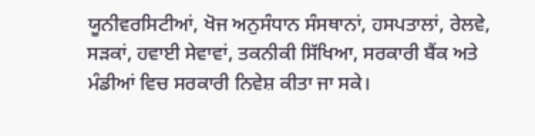ਯੂਨੀਵਰਸਿਟੀਆਂ, ਖੋਜ ਅਨੁਸੰਧਾਨ ਸੰਸਥਾਨਾਂ, ਹਸਪਤਾਲਾਂ, ਰੇਲਵੇ, ਸੜਕਾਂ, ਹਵਾਈ ਸੇਵਾਵਾਂ, ਤਕਨੀਕੀ ਸਿੱਖਿਆ, ਸਰਕਾਰੀ ਬੈਂਕ ਅਤੇ ਮੰਡੀਆਂ ਵਿਚ ਸਰਕਾਰੀ ਨਿਵੇਸ਼ ਕੀਤਾ ਜਾ ਸਕੇ।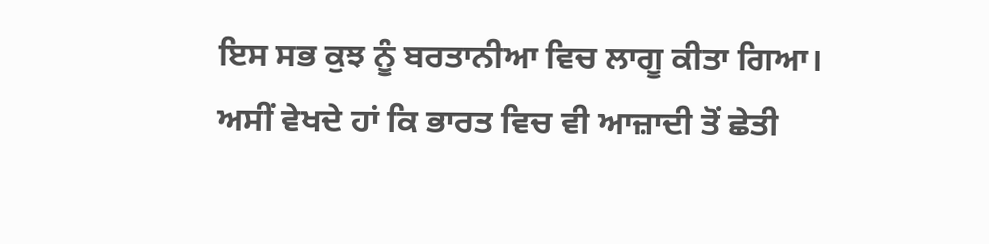ਇਸ ਸਭ ਕੁਝ ਨੂੰ ਬਰਤਾਨੀਆ ਵਿਚ ਲਾਗੂ ਕੀਤਾ ਗਿਆ।
ਅਸੀਂ ਵੇਖਦੇ ਹਾਂ ਕਿ ਭਾਰਤ ਵਿਚ ਵੀ ਆਜ਼ਾਦੀ ਤੋਂ ਛੇਤੀ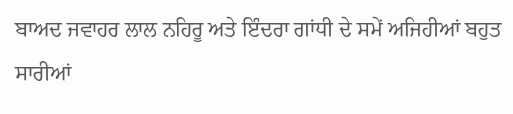ਬਾਅਦ ਜਵਾਹਰ ਲਾਲ ਨਹਿਰੂ ਅਤੇ ਇੰਦਰਾ ਗਾਂਧੀ ਦੇ ਸਮੇਂ ਅਜਿਹੀਆਂ ਬਹੁਤ ਸਾਰੀਆਂ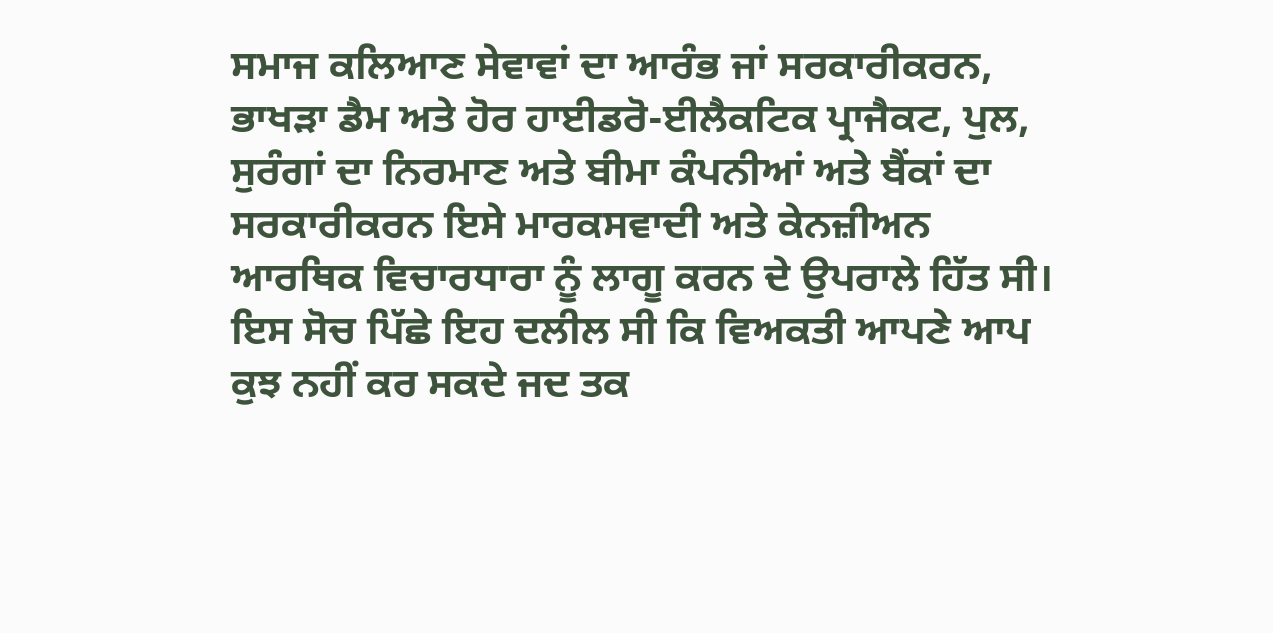ਸਮਾਜ ਕਲਿਆਣ ਸੇਵਾਵਾਂ ਦਾ ਆਰੰਭ ਜਾਂ ਸਰਕਾਰੀਕਰਨ, ਭਾਖੜਾ ਡੈਮ ਅਤੇ ਹੋਰ ਹਾਈਡਰੋ-ਈਲੈਕਟਿਕ ਪ੍ਰਾਜੈਕਟ, ਪੁਲ, ਸੁਰੰਗਾਂ ਦਾ ਨਿਰਮਾਣ ਅਤੇ ਬੀਮਾ ਕੰਪਨੀਆਂ ਅਤੇ ਬੈਂਕਾਂ ਦਾ ਸਰਕਾਰੀਕਰਨ ਇਸੇ ਮਾਰਕਸਵਾਦੀ ਅਤੇ ਕੇਨਜ਼ੀਅਨ ਆਰਥਿਕ ਵਿਚਾਰਧਾਰਾ ਨੂੰ ਲਾਗੂ ਕਰਨ ਦੇ ਉਪਰਾਲੇ ਹਿੱਤ ਸੀ। ਇਸ ਸੋਚ ਪਿੱਛੇ ਇਹ ਦਲੀਲ ਸੀ ਕਿ ਵਿਅਕਤੀ ਆਪਣੇ ਆਪ ਕੁਝ ਨਹੀਂ ਕਰ ਸਕਦੇ ਜਦ ਤਕ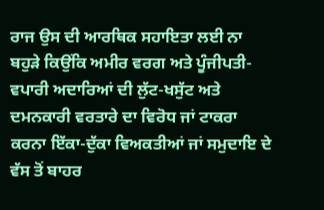ਰਾਜ ਉਸ ਦੀ ਆਰਥਿਕ ਸਹਾਇਤਾ ਲਈ ਨਾ ਬਹੁੜੇ ਕਿਉਂਕਿ ਅਮੀਰ ਵਰਗ ਅਤੇ ਪੂੰਜੀਪਤੀ-ਵਪਾਰੀ ਅਦਾਰਿਆਂ ਦੀ ਲੁੱਟ-ਖਸੁੱਟ ਅਤੇ ਦਮਨਕਾਰੀ ਵਰਤਾਰੇ ਦਾ ਵਿਰੋਧ ਜਾਂ ਟਾਕਰਾ ਕਰਨਾ ਇੱਕਾ-ਦੁੱਕਾ ਵਿਅਕਤੀਆਂ ਜਾਂ ਸਮੁਦਾਇ ਦੇ ਵੱਸ ਤੋਂ ਬਾਹਰ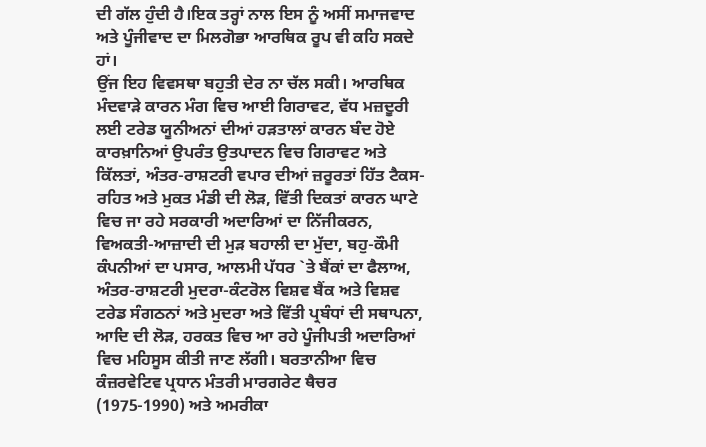ਦੀ ਗੱਲ ਹੁੰਦੀ ਹੈ।ਇਕ ਤਰ੍ਹਾਂ ਨਾਲ ਇਸ ਨੂੰ ਅਸੀਂ ਸਮਾਜਵਾਦ ਅਤੇ ਪੂੰਜੀਵਾਦ ਦਾ ਮਿਲਗੋਭਾ ਆਰਥਿਕ ਰੂਪ ਵੀ ਕਹਿ ਸਕਦੇ ਹਾਂ।
ਉਂਜ ਇਹ ਵਿਵਸਥਾ ਬਹੁਤੀ ਦੇਰ ਨਾ ਚੱਲ ਸਕੀ। ਆਰਥਿਕ ਮੰਦਵਾੜੇ ਕਾਰਨ ਮੰਗ ਵਿਚ ਆਈ ਗਿਰਾਵਟ, ਵੱਧ ਮਜ਼ਦੂਰੀ ਲਈ ਟਰੇਡ ਯੂਨੀਅਨਾਂ ਦੀਆਂ ਹੜਤਾਲਾਂ ਕਾਰਨ ਬੰਦ ਹੋਏ ਕਾਰਖ਼ਾਨਿਆਂ ਉਪਰੰਤ ਉਤਪਾਦਨ ਵਿਚ ਗਿਰਾਵਟ ਅਤੇ ਕਿੱਲਤਾਂ, ਅੰਤਰ-ਰਾਸ਼ਟਰੀ ਵਪਾਰ ਦੀਆਂ ਜ਼ਰੂਰਤਾਂ ਹਿੱਤ ਟੈਕਸ-ਰਹਿਤ ਅਤੇ ਮੁਕਤ ਮੰਡੀ ਦੀ ਲੋੜ, ਵਿੱਤੀ ਦਿਕਤਾਂ ਕਾਰਨ ਘਾਟੇ ਵਿਚ ਜਾ ਰਹੇ ਸਰਕਾਰੀ ਅਦਾਰਿਆਂ ਦਾ ਨਿੱਜੀਕਰਨ, ਵਿਅਕਤੀ-ਆਜ਼ਾਦੀ ਦੀ ਮੁੜ ਬਹਾਲੀ ਦਾ ਮੁੱਦਾ, ਬਹੁ-ਕੌਮੀ ਕੰਪਨੀਆਂ ਦਾ ਪਸਾਰ, ਆਲਮੀ ਪੱਧਰ `ਤੇ ਬੈਂਕਾਂ ਦਾ ਫੈਲਾਅ, ਅੰਤਰ-ਰਾਸ਼ਟਰੀ ਮੁਦਰਾ-ਕੰਟਰੋਲ ਵਿਸ਼ਵ ਬੈਂਕ ਅਤੇ ਵਿਸ਼ਵ ਟਰੇਡ ਸੰਗਠਨਾਂ ਅਤੇ ਮੁਦਰਾ ਅਤੇ ਵਿੱਤੀ ਪ੍ਰਬੰਧਾਂ ਦੀ ਸਥਾਪਨਾ, ਆਦਿ ਦੀ ਲੋੜ, ਹਰਕਤ ਵਿਚ ਆ ਰਹੇ ਪੂੰਜੀਪਤੀ ਅਦਾਰਿਆਂ ਵਿਚ ਮਹਿਸੂਸ ਕੀਤੀ ਜਾਣ ਲੱਗੀ। ਬਰਤਾਨੀਆ ਵਿਚ ਕੰਜ਼ਰਵੇਟਿਵ ਪ੍ਰਧਾਨ ਮੰਤਰੀ ਮਾਰਗਰੇਟ ਥੈਚਰ (1975-1990) ਅਤੇ ਅਮਰੀਕਾ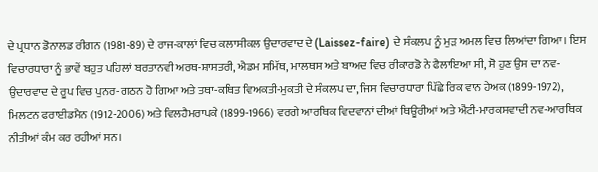ਦੇ ਪ੍ਰਧਾਨ ਡੋਨਾਲਡ ਰੀਗਨ (1981-89) ਦੇ ਰਾਜ-ਕਾਲਾਂ ਵਿਚ ਕਲਾਸੀਕਲ ਉਦਾਰਵਾਦ ਦੇ (Laissez-faire) ਦੇ ਸੰਕਲਪ ਨੂੰ ਮੁੜ ਅਮਲ ਵਿਚ ਲਿਆਂਦਾ ਗਿਆ। ਇਸ ਵਿਚਾਰਧਾਰਾ ਨੂੰ ਭਾਵੇਂ ਬਹੁਤ ਪਹਿਲਾਂ ਬਰਤਾਨਵੀ ਅਰਥ-ਸ਼ਾਸਤਰੀ, ਐਡਮ ਸਮਿੱਥ, ਮਾਲਥਸ ਅਤੇ ਬਾਅਦ ਵਿਚ ਰੀਕਾਰਡੋ ਨੇ ਫੈਲਾਇਆ ਸੀ, ਸੋ ਹੁਣ ਉਸ ਦਾ ਨਵ-ਉਦਾਰਵਾਦ ਦੇ ਰੂਪ ਵਿਚ ਪੁਨਰ-ਗਠਨ ਹੋ ਗਿਆ ਅਤੇ ਤਥਾ-ਕਥਿਤ ਵਿਅਕਤੀ-ਮੁਕਤੀ ਦੇ ਸੰਕਲਪ ਦਾ, ਜਿਸ ਵਿਚਾਰਧਾਰਾ ਪਿੱਛੇ ਰਿਕ ਵਾਨ ਹੇਅਕ (1899-1972), ਮਿਲਟਨ ਫਰਾਈਡਮੈਨ (1912-2006) ਅਤੇ ਵਿਲਹੈਮਰਾਪਕੇ (1899-1966) ਵਰਗੇ ਆਰਥਿਕ ਵਿਦਵਾਨਾਂ ਦੀਆਂ ਥਿਊਰੀਆਂ ਅਤੇ ਐਂਟੀ-ਮਾਰਕਸਵਾਦੀ ਨਵ-ਆਰਥਿਕ ਨੀਤੀਆਂ ਕੰਮ ਕਰ ਰਹੀਆਂ ਸਨ।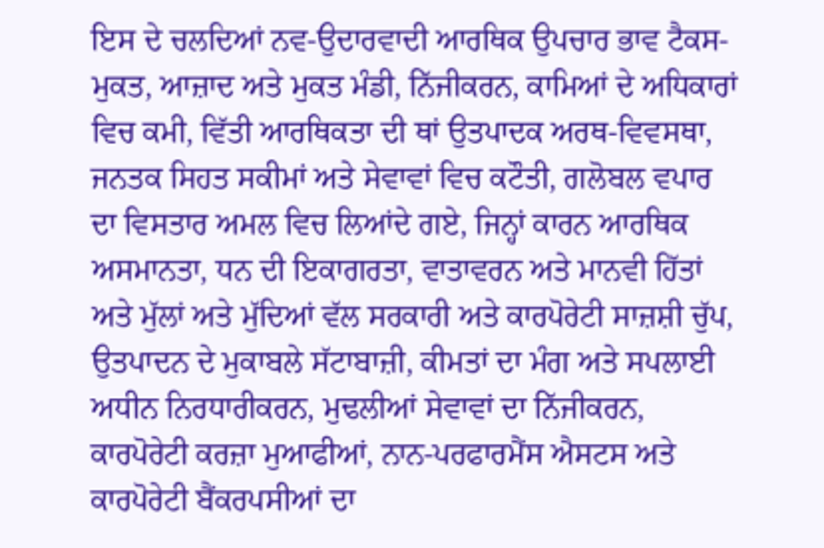ਇਸ ਦੇ ਚਲਦਿਆਂ ਨਵ-ਉਦਾਰਵਾਦੀ ਆਰਥਿਕ ਉਪਚਾਰ ਭਾਵ ਟੈਕਸ-ਮੁਕਤ, ਆਜ਼ਾਦ ਅਤੇ ਮੁਕਤ ਮੰਡੀ, ਨਿੱਜੀਕਰਨ, ਕਾਮਿਆਂ ਦੇ ਅਧਿਕਾਰਾਂ ਵਿਚ ਕਮੀ, ਵਿੱਤੀ ਆਰਥਿਕਤਾ ਦੀ ਥਾਂ ਉਤਪਾਦਕ ਅਰਥ-ਵਿਵਸਥਾ, ਜਨਤਕ ਸਿਹਤ ਸਕੀਮਾਂ ਅਤੇ ਸੇਵਾਵਾਂ ਵਿਚ ਕਟੌਤੀ, ਗਲੋਬਲ ਵਪਾਰ ਦਾ ਵਿਸਤਾਰ ਅਮਲ ਵਿਚ ਲਿਆਂਦੇ ਗਏ, ਜਿਨ੍ਹਾਂ ਕਾਰਨ ਆਰਥਿਕ ਅਸਮਾਨਤਾ, ਧਨ ਦੀ ਇਕਾਗਰਤਾ, ਵਾਤਾਵਰਨ ਅਤੇ ਮਾਨਵੀ ਹਿੱਤਾਂ ਅਤੇ ਮੁੱਲਾਂ ਅਤੇ ਮੁੱਦਿਆਂ ਵੱਲ ਸਰਕਾਰੀ ਅਤੇ ਕਾਰਪੋਰੇਟੀ ਸਾਜ਼ਸ਼ੀ ਚੁੱਪ, ਉਤਪਾਦਨ ਦੇ ਮੁਕਾਬਲੇ ਸੱਟਾਬਾਜ਼ੀ, ਕੀਮਤਾਂ ਦਾ ਮੰਗ ਅਤੇ ਸਪਲਾਈ ਅਧੀਨ ਨਿਰਧਾਰੀਕਰਨ, ਮੁਢਲੀਆਂ ਸੇਵਾਵਾਂ ਦਾ ਨਿੱਜੀਕਰਨ, ਕਾਰਪੋਰੇਟੀ ਕਰਜ਼ਾ ਮੁਆਫੀਆਂ, ਨਾਨ-ਪਰਫਾਰਮੈਂਸ ਐਸਟਸ ਅਤੇ ਕਾਰਪੋਰੇਟੀ ਬੈਂਕਰਪਸੀਆਂ ਦਾ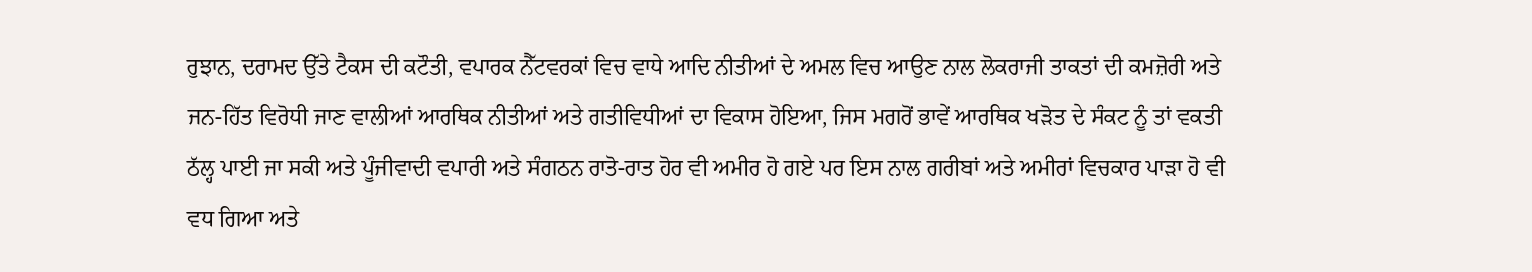ਰੁਝਾਨ, ਦਰਾਮਦ ਉੱਤੇ ਟੈਕਸ ਦੀ ਕਟੌਤੀ, ਵਪਾਰਕ ਨੈੱਟਵਰਕਾਂ ਵਿਚ ਵਾਧੇ ਆਦਿ ਨੀਤੀਆਂ ਦੇ ਅਮਲ ਵਿਚ ਆਉਣ ਨਾਲ ਲੋਕਰਾਜੀ ਤਾਕਤਾਂ ਦੀ ਕਮਜ਼ੋਰੀ ਅਤੇ ਜਨ-ਹਿੱਤ ਵਿਰੋਧੀ ਜਾਣ ਵਾਲੀਆਂ ਆਰਥਿਕ ਨੀਤੀਆਂ ਅਤੇ ਗਤੀਵਿਧੀਆਂ ਦਾ ਵਿਕਾਸ ਹੋਇਆ, ਜਿਸ ਮਗਰੋਂ ਭਾਵੇਂ ਆਰਥਿਕ ਖੜੋਤ ਦੇ ਸੰਕਟ ਨੂੰ ਤਾਂ ਵਕਤੀ ਠੱਲ੍ਹ ਪਾਈ ਜਾ ਸਕੀ ਅਤੇ ਪੂੰਜੀਵਾਦੀ ਵਪਾਰੀ ਅਤੇ ਸੰਗਠਨ ਰਾਤੋ-ਰਾਤ ਹੋਰ ਵੀ ਅਮੀਰ ਹੋ ਗਏ ਪਰ ਇਸ ਨਾਲ ਗਰੀਬਾਂ ਅਤੇ ਅਮੀਰਾਂ ਵਿਚਕਾਰ ਪਾੜਾ ਹੋ ਵੀ ਵਧ ਗਿਆ ਅਤੇ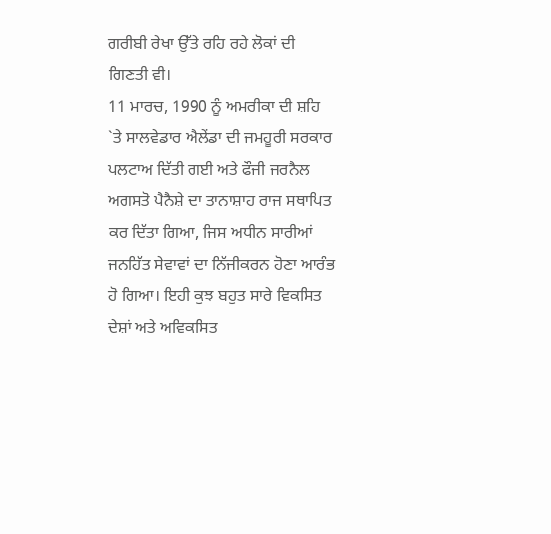ਗਰੀਬੀ ਰੇਖਾ ਉੱਤੇ ਰਹਿ ਰਹੇ ਲੋਕਾਂ ਦੀ ਗਿਣਤੀ ਵੀ।
11 ਮਾਰਚ, 1990 ਨੂੰ ਅਮਰੀਕਾ ਦੀ ਸ਼ਹਿ `ਤੇ ਸਾਲਵੇਡਾਰ ਐਲੇਂਡਾ ਦੀ ਜਮਹੂਰੀ ਸਰਕਾਰ ਪਲਟਾਅ ਦਿੱਤੀ ਗਈ ਅਤੇ ਫੌਜੀ ਜਰਨੈਲ ਅਗਸਤੋ ਪੈਨੈਸ਼ੇ ਦਾ ਤਾਨਾਸ਼ਾਹ ਰਾਜ ਸਥਾਪਿਤ ਕਰ ਦਿੱਤਾ ਗਿਆ, ਜਿਸ ਅਧੀਨ ਸਾਰੀਆਂ ਜਨਹਿੱਤ ਸੇਵਾਵਾਂ ਦਾ ਨਿੱਜੀਕਰਨ ਹੋਣਾ ਆਰੰਭ ਹੋ ਗਿਆ। ਇਹੀ ਕੁਝ ਬਹੁਤ ਸਾਰੇ ਵਿਕਸਿਤ ਦੇਸ਼ਾਂ ਅਤੇ ਅਵਿਕਸਿਤ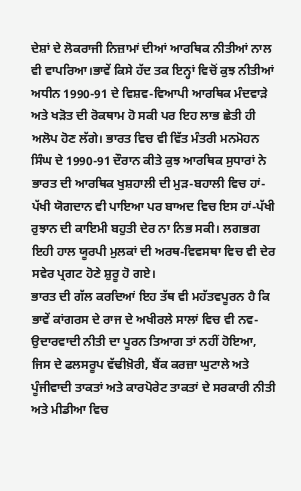ਦੇਸ਼ਾਂ ਦੇ ਲੋਕਰਾਜੀ ਨਿਜ਼ਾਮਾਂ ਦੀਆਂ ਆਰਥਿਕ ਨੀਤੀਆਂ ਨਾਲ ਵੀ ਵਾਪਰਿਆ।ਭਾਵੇਂ ਕਿਸੇ ਹੱਦ ਤਕ ਇਨ੍ਹਾਂ ਵਿਚੋਂ ਕੁਝ ਨੀਤੀਆਂ ਅਧੀਨ 1990-91 ਦੇ ਵਿਸ਼ਵ-ਵਿਆਪੀ ਆਰਥਿਕ ਮੰਦਵਾੜੇ ਅਤੇ ਖੜੋਤ ਦੀ ਰੋਕਥਾਮ ਹੋ ਸਕੀ ਪਰ ਇਹ ਲਾਭ ਛੇਤੀ ਹੀ ਅਲੋਪ ਹੋਣ ਲੱਗੇ। ਭਾਰਤ ਵਿਚ ਵੀ ਵਿੱਤ ਮੰਤਰੀ ਮਨਮੋਹਨ ਸਿੰਘ ਦੇ 1990-91 ਦੌਰਾਨ ਕੀਤੇ ਕੁਝ ਆਰਥਿਕ ਸੁਧਾਰਾਂ ਨੇ ਭਾਰਤ ਦੀ ਆਰਥਿਕ ਖੁਸ਼ਹਾਲੀ ਦੀ ਮੁੜ-ਬਹਾਲੀ ਵਿਚ ਹਾਂ-ਪੱਖੀ ਯੋਗਦਾਨ ਵੀ ਪਾਇਆ ਪਰ ਬਾਅਦ ਵਿਚ ਇਸ ਹਾਂ-ਪੱਖੀ ਰੁਝਾਨ ਦੀ ਕਾਇਮੀ ਬਹੁਤੀ ਦੇਰ ਨਾ ਨਿਭ ਸਕੀ। ਲਗਭਗ ਇਹੀ ਹਾਲ ਯੂਰਪੀ ਮੁਲਕਾਂ ਦੀ ਅਰਥ-ਵਿਵਸਥਾ ਵਿਚ ਵੀ ਦੇਰ ਸਵੇਰ ਪ੍ਰਗਟ ਹੋਣੇ ਸ਼ੁਰੂ ਹੋ ਗਏ।
ਭਾਰਤ ਦੀ ਗੱਲ ਕਰਦਿਆਂ ਇਹ ਤੱਥ ਵੀ ਮਹੱਤਵਪੂਰਨ ਹੈ ਕਿ ਭਾਵੇਂ ਕਾਂਗਰਸ ਦੇ ਰਾਜ ਦੇ ਅਖੀਰਲੇ ਸਾਲਾਂ ਵਿਚ ਵੀ ਨਵ-ਉਦਾਰਵਾਦੀ ਨੀਤੀ ਦਾ ਪੂਰਨ ਤਿਆਗ ਤਾਂ ਨਹੀਂ ਹੋਇਆ, ਜਿਸ ਦੇ ਫਲਸਰੂਪ ਵੱਢੀਖ਼ੋਰੀ, ਬੈਂਕ ਕਰਜ਼ਾ ਘੁਟਾਲੇ ਅਤੇ ਪੂੰਜੀਵਾਦੀ ਤਾਕਤਾਂ ਅਤੇ ਕਾਰਪੋਰੇਟ ਤਾਕਤਾਂ ਦੇ ਸਰਕਾਰੀ ਨੀਤੀ ਅਤੇ ਮੀਡੀਆ ਵਿਚ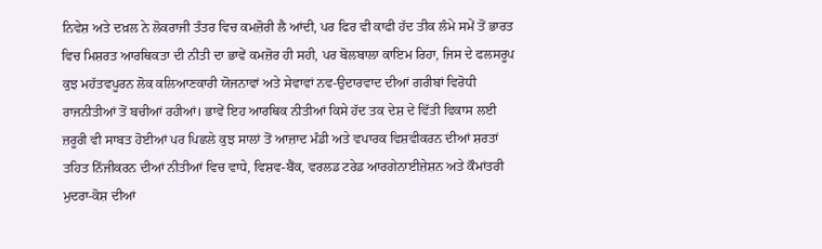ਨਿਵੇਸ਼ ਅਤੇ ਦਖ਼ਲ ਨੇ ਲੋਕਰਾਜੀ ਤੰਤਰ ਵਿਚ ਕਮਜ਼ੋਰੀ ਲੈ ਆਂਦੀ, ਪਰ ਫਿਰ ਵੀ ਕਾਫੀ ਹੱਦ ਤੀਕ ਲੰਮੇ ਸਮੇਂ ਤੋਂ ਭਾਰਤ ਵਿਚ ਮਿਸ਼ਰਤ ਆਰਥਿਕਤਾ ਦੀ ਨੀਤੀ ਦਾ ਭਾਵੇਂ ਕਮਜ਼ੋਰ ਹੀ ਸਹੀ, ਪਰ ਬੋਲਬਾਲਾ ਕਾਇਮ ਰਿਹਾ, ਜਿਸ ਦੇ ਫਲਸਰੂਪ ਕੁਝ ਮਹੱਤਵਪੂਰਨ ਲੋਕ ਕਲਿਆਣਕਾਰੀ ਯੋਜਨਾਵਾਂ ਅਤੇ ਸੇਵਾਵਾਂ ਨਵ-ਉਦਾਰਵਾਦ ਦੀਆਂ ਗਰੀਬਾਂ ਵਿਰੋਧੀ ਰਾਜਨੀਤੀਆਂ ਤੋਂ ਬਚੀਆਂ ਰਹੀਆਂ। ਭਾਵੇਂ ਇਹ ਆਰਥਿਕ ਨੀਤੀਆਂ ਕਿਸੇ ਹੱਦ ਤਕ ਦੇਸ਼ ਦੇ ਵਿੱਤੀ ਵਿਕਾਸ ਲਈ ਜ਼ਰੂਰੀ ਵੀ ਸਾਬਤ ਹੋਈਆਂ ਪਰ ਪਿਛਲੇ ਕੁਝ ਸਾਲਾਂ ਤੋਂ ਆਜ਼ਾਦ ਮੰਡੀ ਅਤੇ ਵਪਾਰਕ ਵਿਸ਼ਵੀਕਰਨ ਦੀਆਂ ਸ਼ਰਤਾਂ ਤਹਿਤ ਨਿੱਜੀਕਰਨ ਦੀਆਂ ਨੀਤੀਆਂ ਵਿਚ ਵਾਧੇ, ਵਿਸ਼ਵ-ਬੈਂਕ, ਵਰਲਡ ਟਰੇਡ ਆਰਗੇਨਾਈਜ਼ੇਸ਼ਨ ਅਤੇ ਕੌਮਾਂਤਰੀ ਮੁਦਰਾ-ਕੋਸ਼ ਦੀਆਂ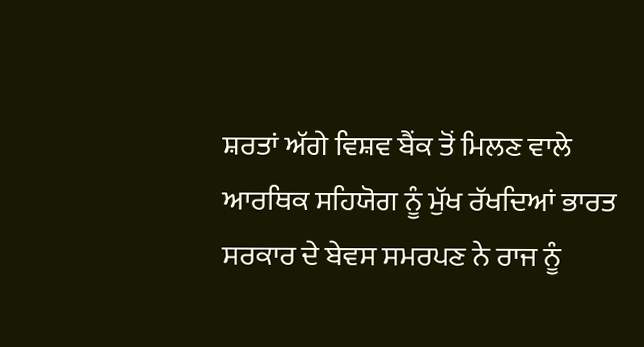ਸ਼ਰਤਾਂ ਅੱਗੇ ਵਿਸ਼ਵ ਬੈਂਕ ਤੋਂ ਮਿਲਣ ਵਾਲੇ ਆਰਥਿਕ ਸਹਿਯੋਗ ਨੂੰ ਮੁੱਖ ਰੱਖਦਿਆਂ ਭਾਰਤ ਸਰਕਾਰ ਦੇ ਬੇਵਸ ਸਮਰਪਣ ਨੇ ਰਾਜ ਨੂੰ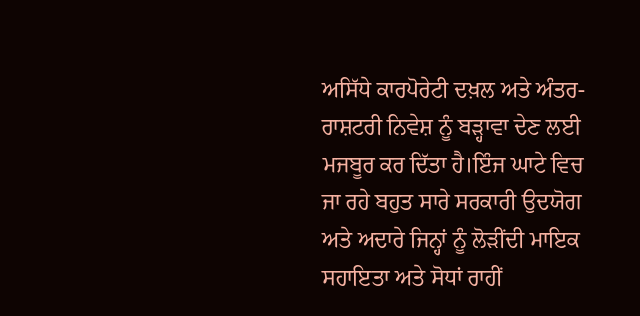ਅਸਿੱਧੇ ਕਾਰਪੋਰੇਟੀ ਦਖ਼ਲ ਅਤੇ ਅੰਤਰ-ਰਾਸ਼ਟਰੀ ਨਿਵੇਸ਼ ਨੂੰ ਬੜ੍ਹਾਵਾ ਦੇਣ ਲਈ ਮਜਬੂਰ ਕਰ ਦਿੱਤਾ ਹੈ।ਇੰਜ ਘਾਟੇ ਵਿਚ ਜਾ ਰਹੇ ਬਹੁਤ ਸਾਰੇ ਸਰਕਾਰੀ ਉਦਯੋਗ ਅਤੇ ਅਦਾਰੇ ਜਿਨ੍ਹਾਂ ਨੂੰ ਲੋੜੀਂਦੀ ਮਾਇਕ ਸਹਾਇਤਾ ਅਤੇ ਸੋਧਾਂ ਰਾਹੀਂ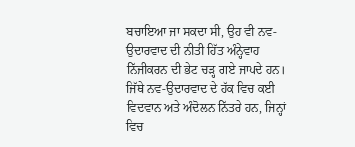ਬਚਾਇਆ ਜਾ ਸਕਦਾ ਸੀ, ਉਹ ਵੀ ਨਵ-ਉਦਾਰਵਾਦ ਦੀ ਨੀਤੀ ਹਿੱਤ ਅੰਨ੍ਹੇਵਾਹ ਨਿੱਜੀਕਰਨ ਦੀ ਭੇਟ ਚੜ੍ਹ ਗਏ ਜਾਪਦੇ ਹਨ।
ਜਿੱਥੇ ਨਵ-ਉਦਾਰਵਾਦ ਦੇ ਹੱਕ ਵਿਚ ਕਈ ਵਿਦਵਾਨ ਅਤੇ ਅੰਦੋਲਨ ਨਿੱਤਰੇ ਹਨ, ਜਿਨ੍ਹਾਂ ਵਿਚ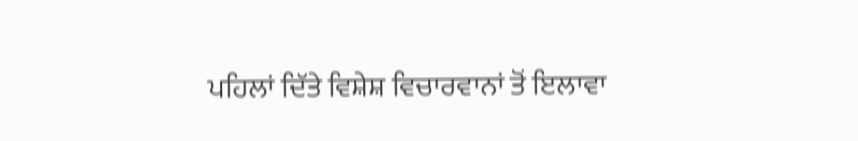ਪਹਿਲਾਂ ਦਿੱਤੇ ਵਿਸ਼ੇਸ਼ ਵਿਚਾਰਵਾਨਾਂ ਤੋਂ ਇਲਾਵਾ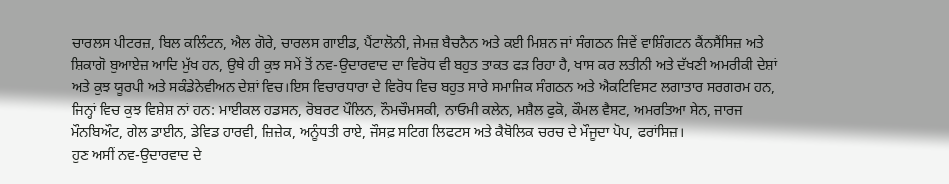ਚਾਰਲਸ ਪੀਟਰਜ਼, ਬਿਲ ਕਲਿੰਟਨ, ਐਲ ਗੋਰੇ, ਚਾਰਲਸ ਗਾਈਡ, ਪੈਂਟਾਲੋਨੀ, ਜੇਮਜ਼ ਬੈਚਨੈਨ ਅਤੇ ਕਈ ਮਿਸ਼ਨ ਜਾਂ ਸੰਗਠਨ ਜਿਵੇਂ ਵਾਸ਼ਿੰਗਟਨ ਕੈਂਨਸੈਂਸਿਜ਼ ਅਤੇ ਸ਼ਿਕਾਗੋ ਬੁਆਏਜ਼ ਆਦਿ ਮੁੱਖ ਹਨ, ਉਥੇ ਹੀ ਕੁਝ ਸਮੇਂ ਤੋਂ ਨਵ-ਉਦਾਰਵਾਦ ਦਾ ਵਿਰੋਧ ਵੀ ਬਹੁਤ ਤਾਕਤ ਫੜ ਰਿਹਾ ਹੈ, ਖਾਸ ਕਰ ਲਤੀਨੀ ਅਤੇ ਦੱਖਣੀ ਅਮਰੀਕੀ ਦੇਸ਼ਾਂ ਅਤੇ ਕੁਝ ਯੂਰਪੀ ਅਤੇ ਸਕੰਡੇਨੇਵੀਅਨ ਦੇਸ਼ਾਂ ਵਿਚ।ਇਸ ਵਿਚਾਰਧਾਰਾ ਦੇ ਵਿਰੋਧ ਵਿਚ ਬਹੁਤ ਸਾਰੇ ਸਮਾਜਿਕ ਸੰਗਠਨ ਅਤੇ ਐਕਟਿਵਿਸਟ ਲਗਾਤਾਰ ਸਰਗਰਮ ਹਨ, ਜਿਨ੍ਹਾਂ ਵਿਚ ਕੁਝ ਵਿਸ਼ੇਸ਼ ਨਾਂ ਹਨ: ਮਾਈਕਲ ਹਡਸਨ, ਰੋਬਰਟ ਪੌਲਿਨ, ਨੌਮਚੌਮਸਕੀ, ਨਾਓਮੀ ਕਲੇਨ, ਮਸ਼ੈਲ ਫੁਕੋ, ਕੌਮਲ ਵੈਸਟ, ਅਮਰਤਿਆ ਸੇਨ, ਜਾਰਜ ਮੌਨਬਿਔਟ, ਗੇਲ ਡਾਈਨ, ਡੇਵਿਡ ਹਾਰਵੀ, ਜ਼ਿਜ਼ੇਕ, ਅਨੂੰਧਤੀ ਰਾਏ, ਜੌਸਫ਼ ਸਟਿਗ ਲਿਫਟਸ ਅਤੇ ਕੈਥੋਲਿਕ ਚਰਚ ਦੇ ਮੌਜੂਦਾ ਪੋਪ, ਫਰਾਂਸਿਜ਼।
ਹੁਣ ਅਸੀਂ ਨਵ-ਉਦਾਰਵਾਦ ਦੇ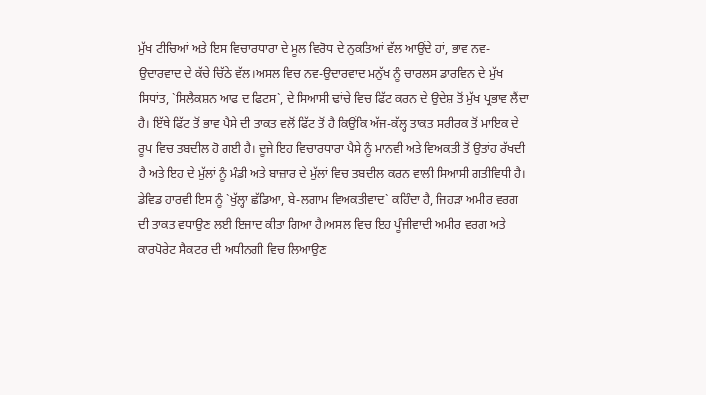ਮੁੱਖ ਟੀਚਿਆਂ ਅਤੇ ਇਸ ਵਿਚਾਰਧਾਰਾ ਦੇ ਮੂਲ ਵਿਰੋਧ ਦੇ ਨੁਕਤਿਆਂ ਵੱਲ ਆਉਂਦੇ ਹਾਂ, ਭਾਵ ਨਵ-ਉਦਾਰਵਾਦ ਦੇ ਕੱਚੇ ਚਿੱਠੇ ਵੱਲ।ਅਸਲ ਵਿਚ ਨਵ-ਉਦਾਰਵਾਦ ਮਨੁੱਖ ਨੂੰ ਚਾਰਲਸ ਡਾਰਵਿਨ ਦੇ ਮੁੱਖ ਸਿਧਾਂਤ, `ਸਿਲੈਕਸ਼ਨ ਆਫ ਦ ਫਿਟਸ`, ਦੇ ਸਿਆਸੀ ਢਾਂਚੇ ਵਿਚ ਫਿੱਟ ਕਰਨ ਦੇ ਉਦੇਸ਼ ਤੋਂ ਮੁੱਖ ਪ੍ਰਭਾਵ ਲੈਂਦਾ ਹੈ। ਇੱਥੇ ਫਿੱਟ ਤੋਂ ਭਾਵ ਪੈਸੇ ਦੀ ਤਾਕਤ ਵਲੋਂ ਫਿੱਟ ਤੋਂ ਹੈ ਕਿਉਂਕਿ ਅੱਜ-ਕੱਲ੍ਹ ਤਾਕਤ ਸਰੀਰਕ ਤੋਂ ਮਾਇਕ ਦੇ ਰੂਪ ਵਿਚ ਤਬਦੀਲ ਹੋ ਗਈ ਹੈ। ਦੂਜੇ ਇਹ ਵਿਚਾਰਧਾਰਾ ਪੈਸੇ ਨੂੰ ਮਾਨਵੀ ਅਤੇ ਵਿਅਕਤੀ ਤੋਂ ਉਤਾਂਹ ਰੱਖਦੀ ਹੈ ਅਤੇ ਇਹ ਦੇ ਮੁੱਲਾਂ ਨੂੰ ਮੰਡੀ ਅਤੇ ਬਾਜ਼ਾਰ ਦੇ ਮੁੱਲਾਂ ਵਿਚ ਤਬਦੀਲ ਕਰਨ ਵਾਲੀ ਸਿਆਸੀ ਗਤੀਵਿਧੀ ਹੈ। ਡੇਵਿਡ ਹਾਰਵੀ ਇਸ ਨੂੰ `ਖੁੱਲ੍ਹਾ ਛੱਡਿਆ, ਬੇ-ਲਗਾਮ ਵਿਅਕਤੀਵਾਦ` ਕਹਿੰਦਾ ਹੈ, ਜਿਹੜਾ ਅਮੀਰ ਵਰਗ ਦੀ ਤਾਕਤ ਵਧਾਉਣ ਲਈ ਇਜਾਦ ਕੀਤਾ ਗਿਆ ਹੈ।ਅਸਲ ਵਿਚ ਇਹ ਪੂੰਜੀਵਾਦੀ ਅਮੀਰ ਵਰਗ ਅਤੇ ਕਾਰਪੋਰੇਟ ਸੈਕਟਰ ਦੀ ਅਧੀਨਗੀ ਵਿਚ ਲਿਆਉਣ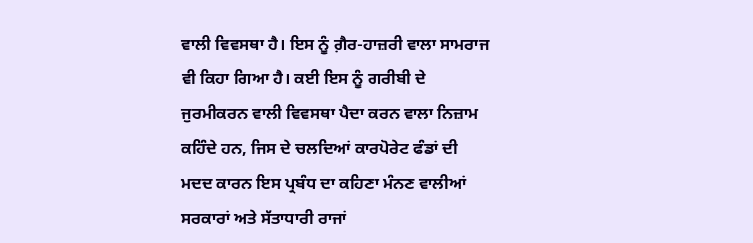ਵਾਲੀ ਵਿਵਸਥਾ ਹੈ। ਇਸ ਨੂੰ ਗ਼ੈਰ-ਹਾਜ਼ਰੀ ਵਾਲਾ ਸਾਮਰਾਜ ਵੀ ਕਿਹਾ ਗਿਆ ਹੈ। ਕਈ ਇਸ ਨੂੰ ਗਰੀਬੀ ਦੇ ਜੁਰਮੀਕਰਨ ਵਾਲੀ ਵਿਵਸਥਾ ਪੈਦਾ ਕਰਨ ਵਾਲਾ ਨਿਜ਼ਾਮ ਕਹਿੰਦੇ ਹਨ, ਜਿਸ ਦੇ ਚਲਦਿਆਂ ਕਾਰਪੋਰੇਟ ਫੰਡਾਂ ਦੀ ਮਦਦ ਕਾਰਨ ਇਸ ਪ੍ਰਬੰਧ ਦਾ ਕਹਿਣਾ ਮੰਨਣ ਵਾਲੀਆਂ ਸਰਕਾਰਾਂ ਅਤੇ ਸੱਤਾਧਾਰੀ ਰਾਜਾਂ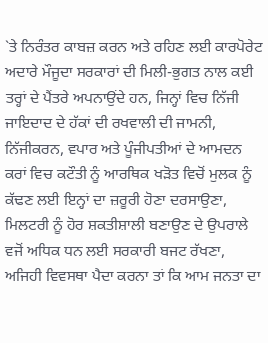`ਤੇ ਨਿਰੰਤਰ ਕਾਬਜ਼ ਕਰਨ ਅਤੇ ਰਹਿਣ ਲਈ ਕਾਰਪੋਰੇਟ ਅਦਾਰੇ ਮੌਜੂਦਾ ਸਰਕਾਰਾਂ ਦੀ ਮਿਲੀ-ਭੁਗਤ ਨਾਲ ਕਈ ਤਰ੍ਹਾਂ ਦੇ ਪੈਂਤਰੇ ਅਪਨਾਉਂਦੇ ਹਨ, ਜਿਨ੍ਹਾਂ ਵਿਚ ਨਿੱਜੀ ਜਾਇਦਾਦ ਦੇ ਹੱਕਾਂ ਦੀ ਰਖਵਾਲੀ ਦੀ ਜਾਮਨੀ, ਨਿੱਜੀਕਰਨ, ਵਪਾਰ ਅਤੇ ਪੂੰਜੀਪਤੀਆਂ ਦੇ ਆਮਦਨ ਕਰਾਂ ਵਿਚ ਕਟੌਤੀ ਨੂੰ ਆਰਥਿਕ ਖੜੋਤ ਵਿਚੋਂ ਮੁਲਕ ਨੂੰ ਕੱਢਣ ਲਈ ਇਨ੍ਹਾਂ ਦਾ ਜ਼ਰੂਰੀ ਹੋਣਾ ਦਰਸਾਉਣਾ, ਮਿਲਟਰੀ ਨੂੰ ਹੋਰ ਸ਼ਕਤੀਸ਼ਾਲੀ ਬਣਾਉਣ ਦੇ ਉਪਰਾਲੇ ਵਜੋਂ ਅਧਿਕ ਧਨ ਲਈ ਸਰਕਾਰੀ ਬਜਟ ਰੱਖਣਾ, ਅਜਿਹੀ ਵਿਵਸਥਾ ਪੈਦਾ ਕਰਨਾ ਤਾਂ ਕਿ ਆਮ ਜਨਤਾ ਦਾ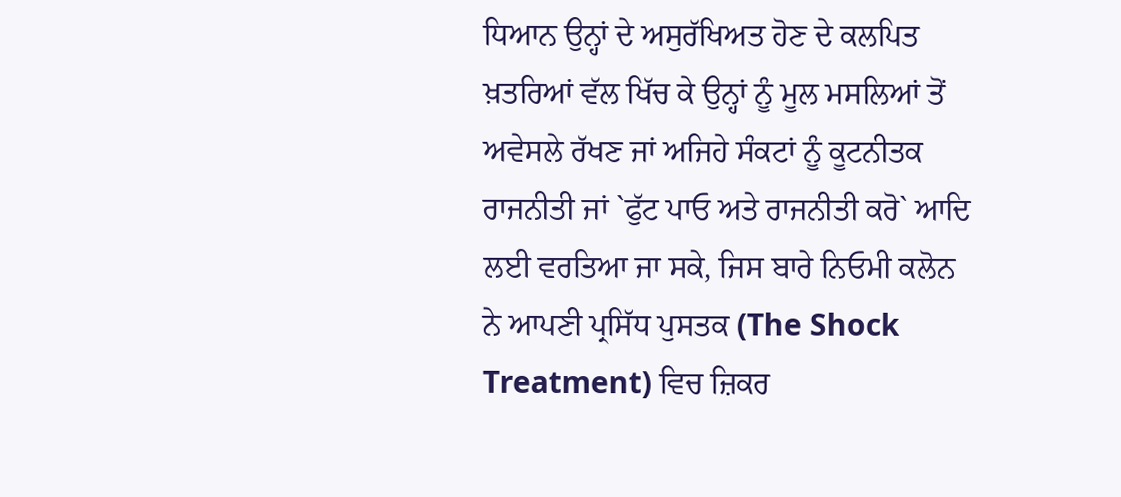ਧਿਆਨ ਉਨ੍ਹਾਂ ਦੇ ਅਸੁਰੱਖਿਅਤ ਹੋਣ ਦੇ ਕਲਪਿਤ ਖ਼ਤਰਿਆਂ ਵੱਲ ਖਿੱਚ ਕੇ ਉਨ੍ਹਾਂ ਨੂੰ ਮੂਲ ਮਸਲਿਆਂ ਤੋਂ ਅਵੇਸਲੇ ਰੱਖਣ ਜਾਂ ਅਜਿਹੇ ਸੰਕਟਾਂ ਨੂੰ ਕੂਟਨੀਤਕ ਰਾਜਨੀਤੀ ਜਾਂ `ਫੁੱਟ ਪਾਓ ਅਤੇ ਰਾਜਨੀਤੀ ਕਰੋ` ਆਦਿ ਲਈ ਵਰਤਿਆ ਜਾ ਸਕੇ, ਜਿਸ ਬਾਰੇ ਨਿਓਮੀ ਕਲੋਨ ਨੇ ਆਪਣੀ ਪ੍ਰਸਿੱਧ ਪੁਸਤਕ (The Shock Treatment) ਵਿਚ ਜ਼ਿਕਰ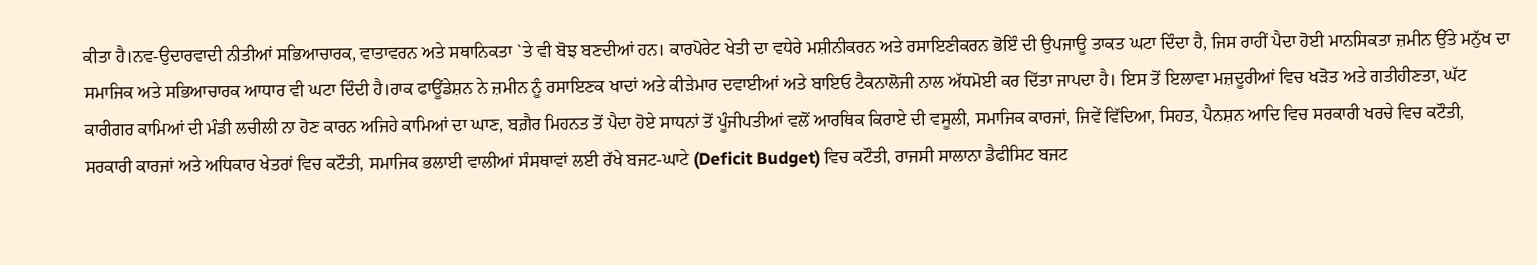ਕੀਤਾ ਹੈ।ਨਵ-ਉਦਾਰਵਾਦੀ ਨੀਤੀਆਂ ਸਭਿਆਚਾਰਕ, ਵਾਤਾਵਰਨ ਅਤੇ ਸਥਾਨਿਕਤਾ `ਤੇ ਵੀ ਬੋਝ ਬਣਦੀਆਂ ਹਨ। ਕਾਰਪੋਰੇਟ ਖੇਤੀ ਦਾ ਵਧੇਰੇ ਮਸ਼ੀਨੀਕਰਨ ਅਤੇ ਰਸਾਇਣੀਕਰਨ ਭੋਇੰ ਦੀ ਉਪਜਾਊ ਤਾਕਤ ਘਟਾ ਦਿੰਦਾ ਹੈ, ਜਿਸ ਰਾਹੀਂ ਪੈਦਾ ਹੋਈ ਮਾਨਸਿਕਤਾ ਜ਼ਮੀਨ ਉੱਤੇ ਮਨੁੱਖ ਦਾ ਸਮਾਜਿਕ ਅਤੇ ਸਭਿਆਚਾਰਕ ਆਧਾਰ ਵੀ ਘਟਾ ਦਿੰਦੀ ਹੈ।ਰਾਕ ਫਾਊਂਡੇਸ਼ਨ ਨੇ ਜ਼ਮੀਨ ਨੂੰ ਰਸਾਇਣਕ ਖਾਦਾਂ ਅਤੇ ਕੀੜੇਮਾਰ ਦਵਾਈਆਂ ਅਤੇ ਬਾਇਓ ਟੈਕਨਾਲੋਜੀ ਨਾਲ ਅੱਧਮੋਈ ਕਰ ਦਿੱਤਾ ਜਾਪਦਾ ਹੈ। ਇਸ ਤੋਂ ਇਲਾਵਾ ਮਜ਼ਦੂਰੀਆਂ ਵਿਚ ਖੜੋਤ ਅਤੇ ਗਤੀਹੀਣਤਾ, ਘੱਟ ਕਾਰੀਗਰ ਕਾਮਿਆਂ ਦੀ ਮੰਡੀ ਲਚੀਲੀ ਨਾ ਹੋਣ ਕਾਰਨ ਅਜਿਹੇ ਕਾਮਿਆਂ ਦਾ ਘਾਣ, ਬਗ਼ੈਰ ਮਿਹਨਤ ਤੋਂ ਪੈਦਾ ਹੋਏ ਸਾਧਨਾਂ ਤੋਂ ਪੂੰਜੀਪਤੀਆਂ ਵਲੋਂ ਆਰਥਿਕ ਕਿਰਾਏ ਦੀ ਵਸੂਲੀ, ਸਮਾਜਿਕ ਕਾਰਜਾਂ, ਜਿਵੇਂ ਵਿੱਦਿਆ, ਸਿਹਤ, ਪੈਨਸ਼ਨ ਆਦਿ ਵਿਚ ਸਰਕਾਰੀ ਖਰਚੇ ਵਿਚ ਕਟੌਤੀ, ਸਰਕਾਰੀ ਕਾਰਜਾਂ ਅਤੇ ਅਧਿਕਾਰ ਖੇਤਰਾਂ ਵਿਚ ਕਟੌਤੀ, ਸਮਾਜਿਕ ਭਲਾਈ ਵਾਲੀਆਂ ਸੰਸਥਾਵਾਂ ਲਈ ਰੱਖੇ ਬਜਟ-ਘਾਟੇ (Deficit Budget) ਵਿਚ ਕਟੌਤੀ, ਰਾਜਸੀ ਸਾਲਾਨਾ ਡੈਫੀਸਿਟ ਬਜਟ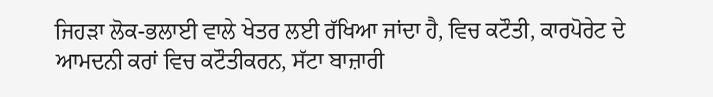ਜਿਹੜਾ ਲੋਕ-ਭਲਾਈ ਵਾਲੇ ਖੇਤਰ ਲਈ ਰੱਖਿਆ ਜਾਂਦਾ ਹੈ, ਵਿਚ ਕਟੌਤੀ, ਕਾਰਪੋਰੇਟ ਦੇ ਆਮਦਨੀ ਕਰਾਂ ਵਿਚ ਕਟੌਤੀਕਰਨ, ਸੱਟਾ ਬਾਜ਼ਾਰੀ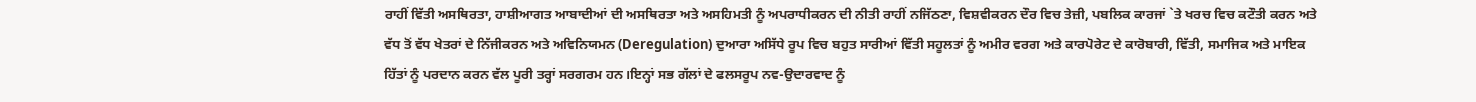ਰਾਹੀਂ ਵਿੱਤੀ ਅਸਥਿਰਤਾ, ਹਾਸ਼ੀਆਗਤ ਆਬਾਦੀਆਂ ਦੀ ਅਸਥਿਰਤਾ ਅਤੇ ਅਸਹਿਮਤੀ ਨੂੰ ਅਪਰਾਧੀਕਰਨ ਦੀ ਨੀਤੀ ਰਾਹੀਂ ਨਜਿੱਠਣਾ, ਵਿਸ਼ਵੀਕਰਨ ਦੌਰ ਵਿਚ ਤੇਜ਼ੀ, ਪਬਲਿਕ ਕਾਰਜਾਂ `ਤੇ ਖਰਚ ਵਿਚ ਕਟੌਤੀ ਕਰਨ ਅਤੇ ਵੱਧ ਤੋਂ ਵੱਧ ਖੇਤਰਾਂ ਦੇ ਨਿੱਜੀਕਰਨ ਅਤੇ ਅਵਿਨਿਯਮਨ (Deregulation) ਦੁਆਰਾ ਅਸਿੱਧੇ ਰੂਪ ਵਿਚ ਬਹੁਤ ਸਾਰੀਆਂ ਵਿੱਤੀ ਸਹੂਲਤਾਂ ਨੂੰ ਅਮੀਰ ਵਰਗ ਅਤੇ ਕਾਰਪੋਰੇਟ ਦੇ ਕਾਰੋਬਾਰੀ, ਵਿੱਤੀ, ਸਮਾਜਿਕ ਅਤੇ ਮਾਇਕ ਹਿੱਤਾਂ ਨੂੰ ਪਰਦਾਨ ਕਰਨ ਵੱਲ ਪੂਰੀ ਤਰ੍ਹਾਂ ਸਰਗਰਮ ਹਨ।ਇਨ੍ਹਾਂ ਸਭ ਗੱਲਾਂ ਦੇ ਫਲਸਰੂਪ ਨਵ-ਉਦਾਰਵਾਦ ਨੂੰ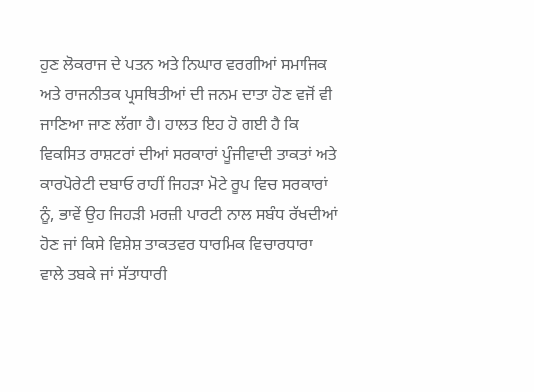ਹੁਣ ਲੋਕਰਾਜ ਦੇ ਪਤਨ ਅਤੇ ਨਿਘਾਰ ਵਰਗੀਆਂ ਸਮਾਜਿਕ ਅਤੇ ਰਾਜਨੀਤਕ ਪ੍ਰਸਥਿਤੀਆਂ ਦੀ ਜਨਮ ਦਾਤਾ ਹੋਣ ਵਜੋਂ ਵੀ ਜਾਣਿਆ ਜਾਣ ਲੱਗਾ ਹੈ। ਹਾਲਤ ਇਹ ਹੋ ਗਈ ਹੈ ਕਿ ਵਿਕਸਿਤ ਰਾਸ਼ਟਰਾਂ ਦੀਆਂ ਸਰਕਾਰਾਂ ਪੂੰਜੀਵਾਦੀ ਤਾਕਤਾਂ ਅਤੇ ਕਾਰਪੋਰੇਟੀ ਦਬਾਓ ਰਾਹੀਂ ਜਿਹੜਾ ਮੋਟੇ ਰੂਪ ਵਿਚ ਸਰਕਾਰਾਂ ਨੂੰ, ਭਾਵੇਂ ਉਹ ਜਿਹੜੀ ਮਰਜ਼ੀ ਪਾਰਟੀ ਨਾਲ ਸਬੰਧ ਰੱਖਦੀਆਂ ਹੋਣ ਜਾਂ ਕਿਸੇ ਵਿਸ਼ੇਸ਼ ਤਾਕਤਵਰ ਧਾਰਮਿਕ ਵਿਚਾਰਧਾਰਾ ਵਾਲੇ ਤਬਕੇ ਜਾਂ ਸੱਤਾਧਾਰੀ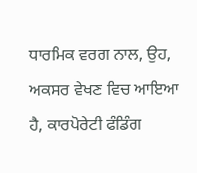ਧਾਰਮਿਕ ਵਰਗ ਨਾਲ, ਉਹ, ਅਕਸਰ ਵੇਖਣ ਵਿਚ ਆਇਆ ਹੈ, ਕਾਰਪੋਰੇਟੀ ਫੰਡਿੰਗ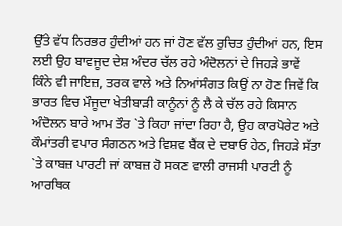ਉੱਤੇ ਵੱਧ ਨਿਰਭਰ ਹੁੰਦੀਆਂ ਹਨ ਜਾਂ ਹੋਣ ਵੱਲ ਰੁਚਿਤ ਹੁੰਦੀਆਂ ਹਨ, ਇਸ ਲਈ ਉਹ ਬਾਵਜੂਦ ਦੇਸ਼ ਅੰਦਰ ਚੱਲ ਰਹੇ ਅੰਦੋਲਨਾਂ ਦੇ ਜਿਹੜੇ ਭਾਵੇਂ ਕਿੰਨੇ ਵੀ ਜਾਇਜ਼, ਤਰਕ ਵਾਲੇ ਅਤੇ ਨਿਆਂਸੰਗਤ ਕਿਉਂ ਨਾ ਹੋਣ ਜਿਵੇਂ ਕਿ ਭਾਰਤ ਵਿਚ ਮੌਜੂਦਾ ਖੇਤੀਬਾੜੀ ਕਾਨੂੰਨਾਂ ਨੂੰ ਲੈ ਕੇ ਚੱਲ ਰਹੇ ਕਿਸਾਨ ਅੰਦੋਲਨ ਬਾਰੇ ਆਮ ਤੌਰ `ਤੇ ਕਿਹਾ ਜਾਂਦਾ ਰਿਹਾ ਹੈ, ਉਹ ਕਾਰਪੋਰੇਟ ਅਤੇ ਕੌਮਾਂਤਰੀ ਵਪਾਰ ਸੰਗਠਨ ਅਤੇ ਵਿਸ਼ਵ ਬੈਂਕ ਦੇ ਦਬਾਓ ਹੇਠ, ਜਿਹੜੇ ਸੱਤਾ `ਤੇ ਕਾਬਜ਼ ਪਾਰਟੀ ਜਾਂ ਕਾਬਜ਼ ਹੋ ਸਕਣ ਵਾਲੀ ਰਾਜਸੀ ਪਾਰਟੀ ਨੂੰ ਆਰਥਿਕ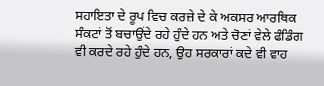ਸਹਾਇਤਾ ਦੇ ਰੂਪ ਵਿਚ ਕਰਜ਼ੇ ਦੇ ਕੇ ਅਕਸਰ ਆਰਥਿਕ ਸੰਕਟਾਂ ਤੋਂ ਬਚਾਉਂਦੇ ਰਹੇ ਹੁੰਦੇ ਹਨ ਅਤੇ ਚੋਣਾਂ ਵੇਲੇ ਫੰਡਿੰਗ ਵੀ ਕਰਦੇ ਰਹੇ ਹੁੰਦੇ ਹਨ, ਉਹ ਸਰਕਾਰਾਂ ਕਦੇ ਵੀ ਵਾਹ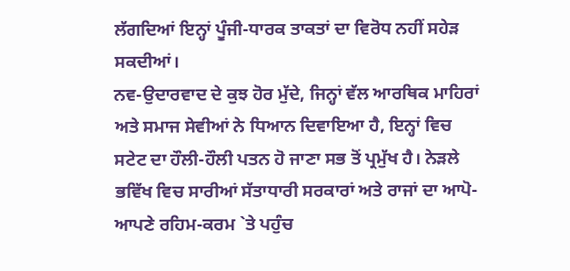ਲੱਗਦਿਆਂ ਇਨ੍ਹਾਂ ਪੂੰਜੀ-ਧਾਰਕ ਤਾਕਤਾਂ ਦਾ ਵਿਰੋਧ ਨਹੀਂ ਸਹੇੜ ਸਕਦੀਆਂ।
ਨਵ-ਉਦਾਰਵਾਦ ਦੇ ਕੁਝ ਹੋਰ ਮੁੱਦੇ, ਜਿਨ੍ਹਾਂ ਵੱਲ ਆਰਥਿਕ ਮਾਹਿਰਾਂ ਅਤੇ ਸਮਾਜ ਸੇਵੀਆਂ ਨੇ ਧਿਆਨ ਦਿਵਾਇਆ ਹੈ, ਇਨ੍ਹਾਂ ਵਿਚ ਸਟੇਟ ਦਾ ਹੌਲੀ-ਹੌਲੀ ਪਤਨ ਹੋ ਜਾਣਾ ਸਭ ਤੋਂ ਪ੍ਰਮੁੱਖ ਹੈ। ਨੇੜਲੇ ਭਵਿੱਖ ਵਿਚ ਸਾਰੀਆਂ ਸੱਤਾਧਾਰੀ ਸਰਕਾਰਾਂ ਅਤੇ ਰਾਜਾਂ ਦਾ ਆਪੋ-ਆਪਣੇ ਰਹਿਮ-ਕਰਮ `ਤੇ ਪਹੁੰਚ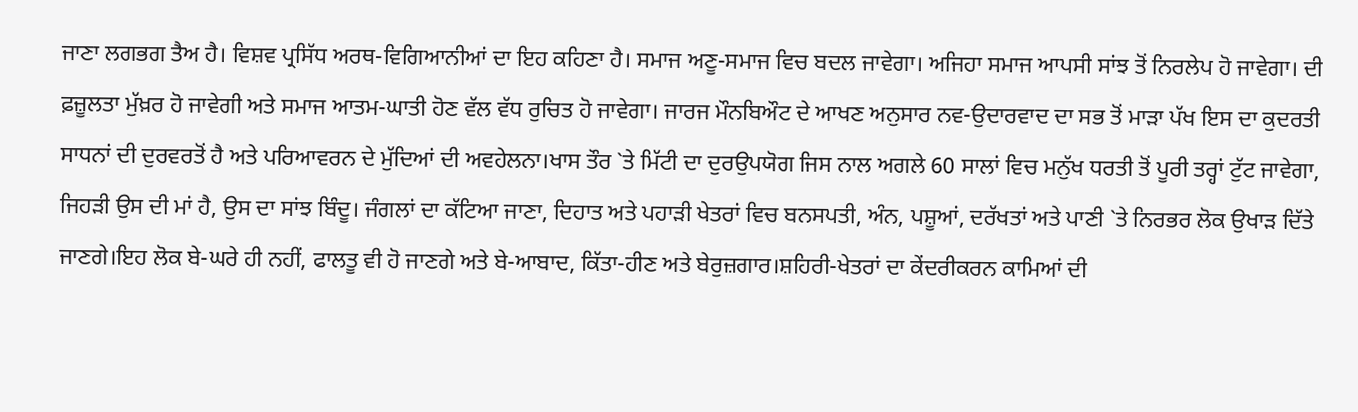ਜਾਣਾ ਲਗਭਗ ਤੈਅ ਹੈ। ਵਿਸ਼ਵ ਪ੍ਰਸਿੱਧ ਅਰਥ-ਵਿਗਿਆਨੀਆਂ ਦਾ ਇਹ ਕਹਿਣਾ ਹੈ। ਸਮਾਜ ਅਣੂ-ਸਮਾਜ ਵਿਚ ਬਦਲ ਜਾਵੇਗਾ। ਅਜਿਹਾ ਸਮਾਜ ਆਪਸੀ ਸਾਂਝ ਤੋਂ ਨਿਰਲੇਪ ਹੋ ਜਾਵੇਗਾ। ਦੀ ਫ਼ਜ਼ੂਲਤਾ ਮੁੱਖ਼ਰ ਹੋ ਜਾਵੇਗੀ ਅਤੇ ਸਮਾਜ ਆਤਮ-ਘਾਤੀ ਹੋਣ ਵੱਲ ਵੱਧ ਰੁਚਿਤ ਹੋ ਜਾਵੇਗਾ। ਜਾਰਜ ਮੌਨਬਿਔਟ ਦੇ ਆਖਣ ਅਨੁਸਾਰ ਨਵ-ਉਦਾਰਵਾਦ ਦਾ ਸਭ ਤੋਂ ਮਾੜਾ ਪੱਖ ਇਸ ਦਾ ਕੁਦਰਤੀ ਸਾਧਨਾਂ ਦੀ ਦੁਰਵਰਤੋਂ ਹੈ ਅਤੇ ਪਰਿਆਵਰਨ ਦੇ ਮੁੱਦਿਆਂ ਦੀ ਅਵਹੇਲਨਾ।ਖਾਸ ਤੌਰ `ਤੇ ਮਿੱਟੀ ਦਾ ਦੁਰਉਪਯੋਗ ਜਿਸ ਨਾਲ ਅਗਲੇ 60 ਸਾਲਾਂ ਵਿਚ ਮਨੁੱਖ ਧਰਤੀ ਤੋਂ ਪੂਰੀ ਤਰ੍ਹਾਂ ਟੁੱਟ ਜਾਵੇਗਾ, ਜਿਹੜੀ ਉਸ ਦੀ ਮਾਂ ਹੈ, ਉਸ ਦਾ ਸਾਂਝ ਬਿੰਦੂ। ਜੰਗਲਾਂ ਦਾ ਕੱਟਿਆ ਜਾਣਾ, ਦਿਹਾਤ ਅਤੇ ਪਹਾੜੀ ਖੇਤਰਾਂ ਵਿਚ ਬਨਸਪਤੀ, ਅੰਨ, ਪਸ਼ੂਆਂ, ਦਰੱਖਤਾਂ ਅਤੇ ਪਾਣੀ `ਤੇ ਨਿਰਭਰ ਲੋਕ ਉਖਾੜ ਦਿੱਤੇ ਜਾਣਗੇ।ਇਹ ਲੋਕ ਬੇ-ਘਰੇ ਹੀ ਨਹੀਂ, ਫਾਲਤੂ ਵੀ ਹੋ ਜਾਣਗੇ ਅਤੇ ਬੇ-ਆਬਾਦ, ਕਿੱਤਾ-ਹੀਣ ਅਤੇ ਬੇਰੁਜ਼ਗਾਰ।ਸ਼ਹਿਰੀ-ਖੇਤਰਾਂ ਦਾ ਕੇਂਦਰੀਕਰਨ ਕਾਮਿਆਂ ਦੀ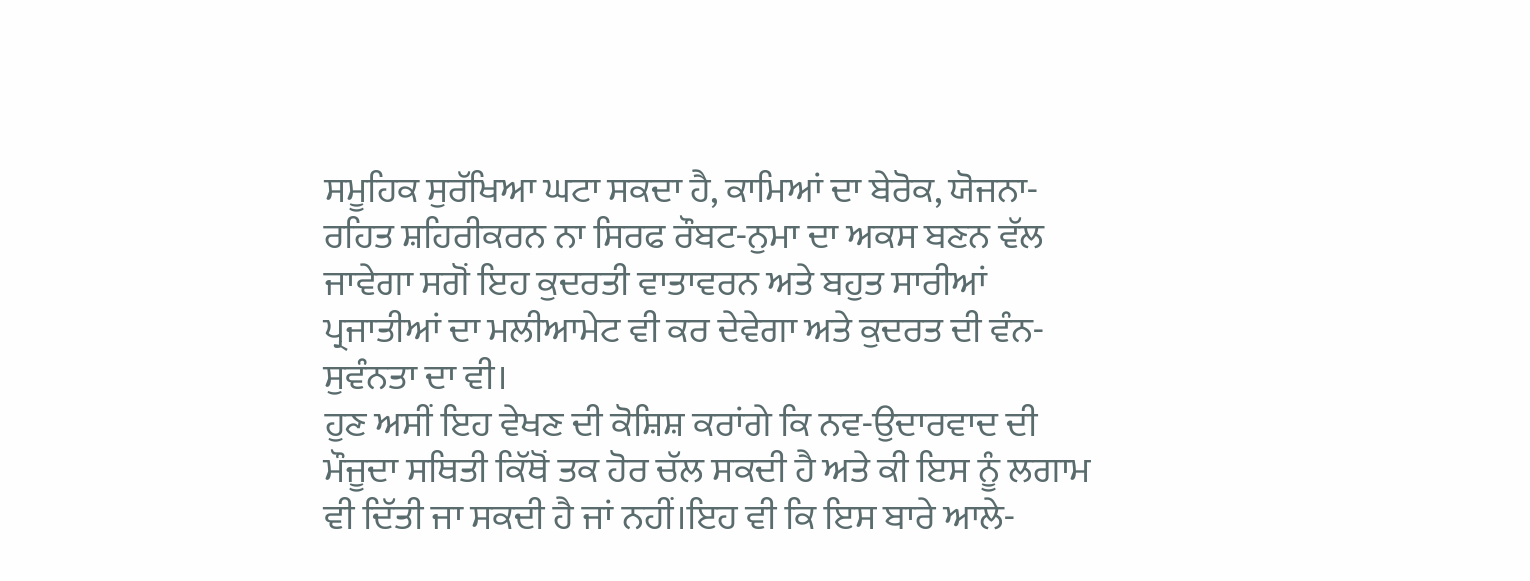ਸਮੂਹਿਕ ਸੁਰੱਖਿਆ ਘਟਾ ਸਕਦਾ ਹੈ, ਕਾਮਿਆਂ ਦਾ ਬੇਰੋਕ, ਯੋਜਨਾ-ਰਹਿਤ ਸ਼ਹਿਰੀਕਰਨ ਨਾ ਸਿਰਫ ਰੌਬਟ-ਨੁਮਾ ਦਾ ਅਕਸ ਬਣਨ ਵੱਲ ਜਾਵੇਗਾ ਸਗੋਂ ਇਹ ਕੁਦਰਤੀ ਵਾਤਾਵਰਨ ਅਤੇ ਬਹੁਤ ਸਾਰੀਆਂ ਪ੍ਰਜਾਤੀਆਂ ਦਾ ਮਲੀਆਮੇਟ ਵੀ ਕਰ ਦੇਵੇਗਾ ਅਤੇ ਕੁਦਰਤ ਦੀ ਵੰਨ-ਸੁਵੰਨਤਾ ਦਾ ਵੀ।
ਹੁਣ ਅਸੀਂ ਇਹ ਵੇਖਣ ਦੀ ਕੋਸ਼ਿਸ਼ ਕਰਾਂਗੇ ਕਿ ਨਵ-ਉਦਾਰਵਾਦ ਦੀ ਮੌਜੂਦਾ ਸਥਿਤੀ ਕਿੱਥੋਂ ਤਕ ਹੋਰ ਚੱਲ ਸਕਦੀ ਹੈ ਅਤੇ ਕੀ ਇਸ ਨੂੰ ਲਗਾਮ ਵੀ ਦਿੱਤੀ ਜਾ ਸਕਦੀ ਹੈ ਜਾਂ ਨਹੀਂ।ਇਹ ਵੀ ਕਿ ਇਸ ਬਾਰੇ ਆਲੇ-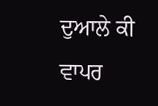ਦੁਆਲੇ ਕੀ ਵਾਪਰ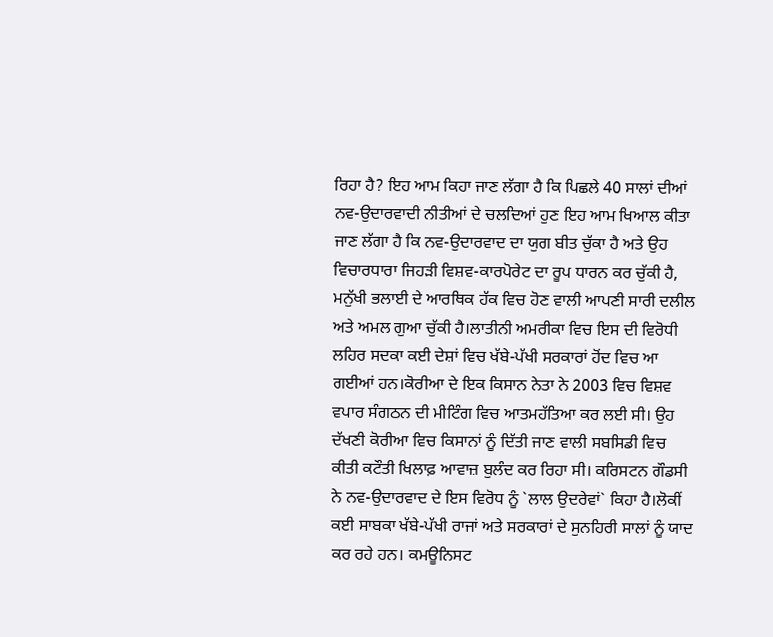ਰਿਹਾ ਹੈ? ਇਹ ਆਮ ਕਿਹਾ ਜਾਣ ਲੱਗਾ ਹੈ ਕਿ ਪਿਛਲੇ 40 ਸਾਲਾਂ ਦੀਆਂ ਨਵ-ਉਦਾਰਵਾਦੀ ਨੀਤੀਆਂ ਦੇ ਚਲਦਿਆਂ ਹੁਣ ਇਹ ਆਮ ਖਿਆਲ ਕੀਤਾ ਜਾਣ ਲੱਗਾ ਹੈ ਕਿ ਨਵ-ਉਦਾਰਵਾਦ ਦਾ ਯੁਗ ਬੀਤ ਚੁੱਕਾ ਹੈ ਅਤੇ ਉਹ ਵਿਚਾਰਧਾਰਾ ਜਿਹੜੀ ਵਿਸ਼ਵ-ਕਾਰਪੋਰੇਟ ਦਾ ਰੂਪ ਧਾਰਨ ਕਰ ਚੁੱਕੀ ਹੈ, ਮਨੁੱਖੀ ਭਲਾਈ ਦੇ ਆਰਥਿਕ ਹੱਕ ਵਿਚ ਹੋਣ ਵਾਲੀ ਆਪਣੀ ਸਾਰੀ ਦਲੀਲ ਅਤੇ ਅਮਲ ਗੁਆ ਚੁੱਕੀ ਹੈ।ਲਾਤੀਨੀ ਅਮਰੀਕਾ ਵਿਚ ਇਸ ਦੀ ਵਿਰੋਧੀ ਲਹਿਰ ਸਦਕਾ ਕਈ ਦੇਸ਼ਾਂ ਵਿਚ ਖੱਬੇ-ਪੱਖੀ ਸਰਕਾਰਾਂ ਹੋਂਦ ਵਿਚ ਆ ਗਈਆਂ ਹਨ।ਕੋਰੀਆ ਦੇ ਇਕ ਕਿਸਾਨ ਨੇਤਾ ਨੇ 2003 ਵਿਚ ਵਿਸ਼ਵ ਵਪਾਰ ਸੰਗਠਨ ਦੀ ਮੀਟਿੰਗ ਵਿਚ ਆਤਮਹੱਤਿਆ ਕਰ ਲਈ ਸੀ। ਉਹ ਦੱਖਣੀ ਕੋਰੀਆ ਵਿਚ ਕਿਸਾਨਾਂ ਨੂੰ ਦਿੱਤੀ ਜਾਣ ਵਾਲੀ ਸਬਸਿਡੀ ਵਿਚ ਕੀਤੀ ਕਟੌਤੀ ਖਿਲਾਫ਼ ਆਵਾਜ਼ ਬੁਲੰਦ ਕਰ ਰਿਹਾ ਸੀ। ਕਰਿਸਟਨ ਗੌਡਸੀ ਨੇ ਨਵ-ਉਦਾਰਵਾਦ ਦੇ ਇਸ ਵਿਰੋਧ ਨੂੰ `ਲਾਲ ਉਦਰੇਵਾਂ` ਕਿਹਾ ਹੈ।ਲੋਕੀਂ ਕਈ ਸਾਬਕਾ ਖੱਬੇ-ਪੱਖੀ ਰਾਜਾਂ ਅਤੇ ਸਰਕਾਰਾਂ ਦੇ ਸੁਨਹਿਰੀ ਸਾਲਾਂ ਨੂੰ ਯਾਦ ਕਰ ਰਹੇ ਹਨ। ਕਮਊਨਿਸਟ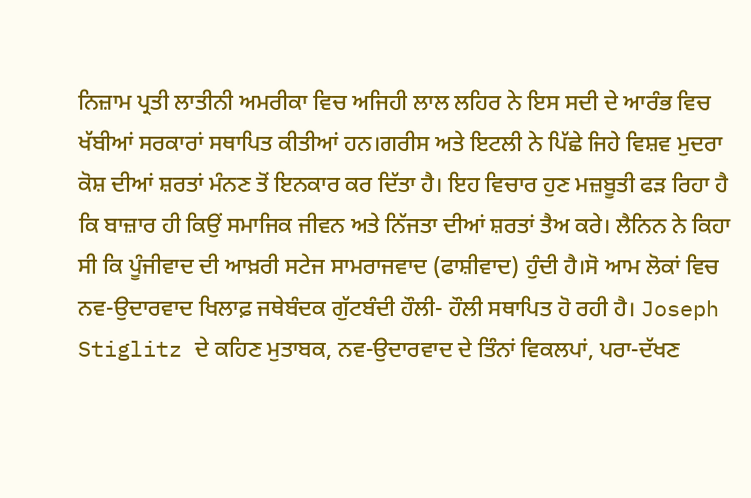ਨਿਜ਼ਾਮ ਪ੍ਰਤੀ ਲਾਤੀਨੀ ਅਮਰੀਕਾ ਵਿਚ ਅਜਿਹੀ ਲਾਲ ਲਹਿਰ ਨੇ ਇਸ ਸਦੀ ਦੇ ਆਰੰਭ ਵਿਚ ਖੱਬੀਆਂ ਸਰਕਾਰਾਂ ਸਥਾਪਿਤ ਕੀਤੀਆਂ ਹਨ।ਗਰੀਸ ਅਤੇ ਇਟਲੀ ਨੇ ਪਿੱਛੇ ਜਿਹੇ ਵਿਸ਼ਵ ਮੁਦਰਾ ਕੋਸ਼ ਦੀਆਂ ਸ਼ਰਤਾਂ ਮੰਨਣ ਤੋਂ ਇਨਕਾਰ ਕਰ ਦਿੱਤਾ ਹੈ। ਇਹ ਵਿਚਾਰ ਹੁਣ ਮਜ਼ਬੂਤੀ ਫੜ ਰਿਹਾ ਹੈ ਕਿ ਬਾਜ਼ਾਰ ਹੀ ਕਿਉਂ ਸਮਾਜਿਕ ਜੀਵਨ ਅਤੇ ਨਿੱਜਤਾ ਦੀਆਂ ਸ਼ਰਤਾਂ ਤੈਅ ਕਰੇ। ਲੈਨਿਨ ਨੇ ਕਿਹਾ ਸੀ ਕਿ ਪੂੰਜੀਵਾਦ ਦੀ ਆਖ਼ਰੀ ਸਟੇਜ ਸਾਮਰਾਜਵਾਦ (ਫਾਸ਼ੀਵਾਦ) ਹੁੰਦੀ ਹੈ।ਸੋ ਆਮ ਲੋਕਾਂ ਵਿਚ ਨਵ-ਉਦਾਰਵਾਦ ਖਿਲਾਫ਼ ਜਥੇਬੰਦਕ ਗੁੱਟਬੰਦੀ ਹੌਲੀ- ਹੌਲੀ ਸਥਾਪਿਤ ਹੋ ਰਹੀ ਹੈ। Joseph Stiglitz ਦੇ ਕਹਿਣ ਮੁਤਾਬਕ, ਨਵ-ਉਦਾਰਵਾਦ ਦੇ ਤਿੰਨਾਂ ਵਿਕਲਪਾਂ, ਪਰਾ-ਦੱਖਣ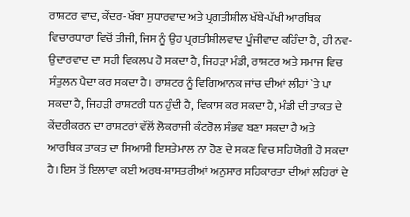ਰਾਸ਼ਟਰ ਵਾਦ, ਕੇਂਦਰ-ਖੱਬਾ ਸੁਧਾਰਵਾਦ ਅਤੇ ਪ੍ਰਗਤੀਸ਼ੀਲ ਖੱਬੇ-ਪੱਖੀ ਆਰਥਿਕ ਵਿਚਾਰਧਾਰਾ ਵਿਚੋਂ ਤੀਜੀ, ਜਿਸ ਨੂੰ ਉਹ ਪ੍ਰਗਤੀਸ਼ੀਲਵਾਦ ਪੂੰਜੀਵਾਦ ਕਹਿੰਦਾ ਹੈ, ਹੀ ਨਵ-ਉਦਾਰਵਾਦ ਦਾ ਸਹੀ ਵਿਕਲਪ ਹੋ ਸਕਦਾ ਹੈ, ਜਿਹੜਾ ਮੰਡੀ, ਰਾਸ਼ਟਰ ਅਤੇ ਸਮਾਜ ਵਿਚ ਸੰਤੁਲਨ ਪੈਦਾ ਕਰ ਸਕਦਾ ਹੈ। ਰਾਸ਼ਟਰ ਨੂੰ ਵਿਗਿਆਨਕ ਜਾਂਚ ਦੀਆਂ ਲੀਹਾਂ `ਤੇ ਪਾ ਸਕਦਾ ਹੈ, ਜਿਹੜੀ ਰਾਸ਼ਟਰੀ ਧਨ ਹੁੰਦੀ ਹੈ, ਵਿਕਾਸ ਕਰ ਸਕਦਾ ਹੈ, ਮੰਡੀ ਦੀ ਤਾਕਤ ਦੇ ਕੇਂਦਰੀਕਰਨ ਦਾ ਰਾਸ਼ਟਰਾਂ ਵੱਲੋਂ ਲੋਕਰਾਜੀ ਕੰਟਰੋਲ ਸੰਭਵ ਬਣਾ ਸਕਦਾ ਹੈ ਅਤੇ ਆਰਥਿਕ ਤਾਕਤ ਦਾ ਸਿਆਸੀ ਇਸਤੇਮਾਲ ਨਾ ਹੋਣ ਦੇ ਸਕਣ ਵਿਚ ਸਹਿਯੋਗੀ ਹੋ ਸਕਦਾ ਹੈ।ਇਸ ਤੋਂ ਇਲਾਵਾ ਕਈ ਅਰਥ-ਸ਼ਾਸਤਰੀਆਂ ਅਨੁਸਾਰ ਸਹਿਕਾਰਤਾ ਦੀਆਂ ਲਹਿਰਾਂ ਦੇ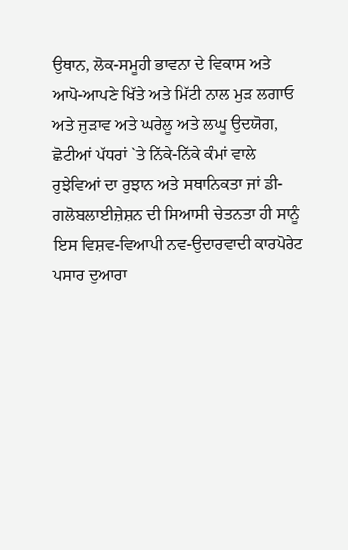ਉਥਾਨ, ਲੋਕ-ਸਮੂਹੀ ਭਾਵਨਾ ਦੇ ਵਿਕਾਸ ਅਤੇ ਆਪੋ-ਆਪਣੇ ਖਿੱਤੇ ਅਤੇ ਮਿੱਟੀ ਨਾਲ ਮੁੜ ਲਗਾਓ ਅਤੇ ਜੁੜਾਵ ਅਤੇ ਘਰੇਲੂ ਅਤੇ ਲਘੂ ਉਦਯੋਗ, ਛੋਟੀਆਂ ਪੱਧਰਾਂ `ਤੇ ਨਿੱਕੇ-ਨਿੱਕੇ ਕੰਮਾਂ ਵਾਲੇ ਰੁਝੇਵਿਆਂ ਦਾ ਰੁਝਾਨ ਅਤੇ ਸਥਾਨਿਕਤਾ ਜਾਂ ਡੀ-ਗਲੋਬਲਾਈਜ਼ੇਸ਼ਨ ਦੀ ਸਿਆਸੀ ਚੇਤਨਤਾ ਹੀ ਸਾਨੂੰ ਇਸ ਵਿਸ਼ਵ-ਵਿਆਪੀ ਨਵ-ਉਦਾਰਵਾਦੀ ਕਾਰਪੋਰੇਟ ਪਸਾਰ ਦੁਆਰਾ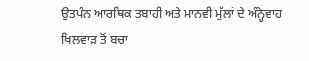ਉਤਪੰਨ ਆਰਥਿਕ ਤਬਾਹੀ ਅਤੇ ਮਾਨਵੀ ਮੁੱਲਾਂ ਦੇ ਅੰਨ੍ਹੇਵਾਹ ਖਿਲਵਾੜ ਤੋਂ ਬਚਾ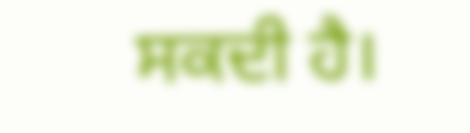ਸਕਦੀ ਹੈ।